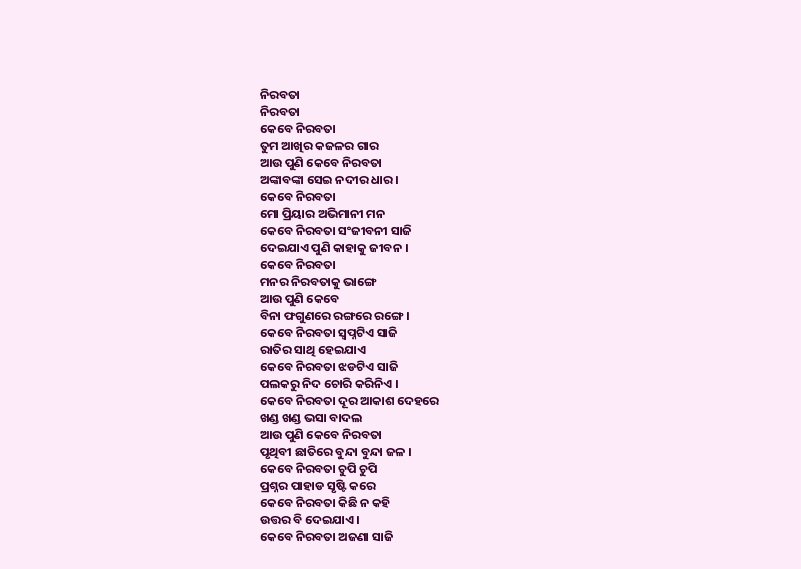ନିରବତା
ନିରବତା
କେବେ ନିରବତା
ତୁମ ଆଖିର କଜଳର ଗାର
ଆଉ ପୁଣି କେବେ ନିରବତା
ଅଙ୍କାବଙ୍କା ସେଇ ନଦୀର ଧାର ।
କେବେ ନିରବତା
ମୋ ପ୍ରିୟାର ଅଭିମାନୀ ମନ
କେବେ ନିରବତା ସଂଜୀବନୀ ସାଜି
ଦେଇଯାଏ ପୁଣି କାହାକୁ ଜୀବନ ।
କେବେ ନିରବତା
ମନର ନିରବତାକୁ ଭାଙ୍ଗେ
ଆଉ ପୁଣି କେବେ
ବିନା ଫଗୁଣରେ ରଙ୍ଗରେ ରଙ୍ଗେ ।
କେବେ ନିରବତା ସ୍ବପ୍ନଟିଏ ସାଜି
ରାତିର ସାଥି ହେଇଯାଏ
କେବେ ନିରବତା ଝଡଟିଏ ସାଜି
ପଲକରୁ ନିଦ ଚୋରି କରିନିଏ ।
କେବେ ନିରବତା ଦୂର ଆକାଶ ଦେହରେ
ଖଣ୍ଡ ଖଣ୍ଡ ଭସା ବାଦଲ
ଆଉ ପୁଣି କେବେ ନିରବତା
ପୃଥିବୀ ଛାତିରେ ବୁନ୍ଦା ବୁନ୍ଦା ଜଳ ।
କେବେ ନିରବତା ଚୁପି ଚୁପି
ପ୍ରଶ୍ନର ପାହାଡ ସୃଷ୍ଟି କରେ
କେବେ ନିରବତା କିଛି ନ କହି
ଉତ୍ତର ବି ଦେଇଯାଏ ।
କେବେ ନିରବତା ଅଜଣା ସାଜି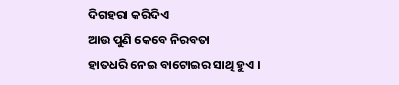ଦିଗହରା କରିଦିଏ
ଆଉ ପୁଣି କେବେ ନିରବତା
ହାତଧରି ନେଇ ବାଟୋଇର ସାଥି ହୁଏ ।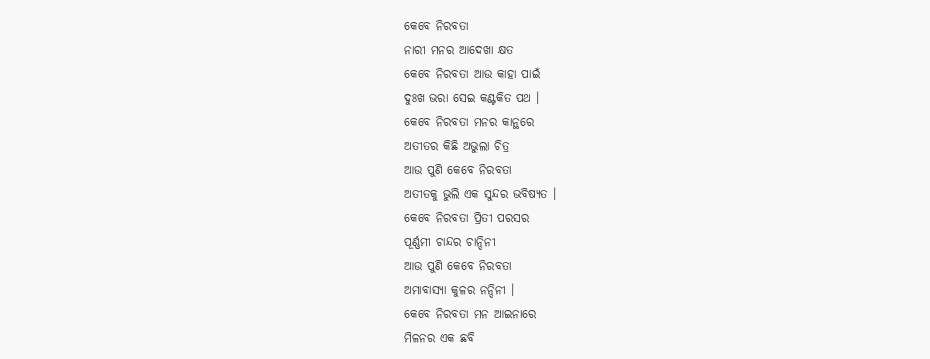କେବେ ନିରବତା
ନାରୀ ମନର ଆଦେଖା କ୍ଷତ
କେବେ ନିରବତା ଆଉ କାହା ପାଇଁ
ଦୁଃଖ ଭରା ସେଇ କଣ୍ଟକିତ ପଥ ।
କେବେ ନିରବତା ମନର କାନ୍ଥରେ
ଅତୀତର କିଛି ଅଭୁଲା ଚିତ୍ର
ଆଉ ପୁଣି କେବେ ନିରବତା
ଅତୀତକୁ ଭୁଲି ଏକ ସୁନ୍ଦର ଭବିଷ୍ୟତ ।
କେବେ ନିରବତା ପ୍ରିତୀ ପରସର
ପୂର୍ଣ୍ଣମୀ ଚାନ୍ଦର ଚାନ୍ଦିନୀ
ଆଉ ପୁଣି କେବେ ନିରବତା
ଅମାବାସ୍ୟା କୁଳର ନନ୍ଦିନୀ ।
କେବେ ନିରବତା ମନ ଆଇନାରେ
ମିଳନର ଏକ ଛବି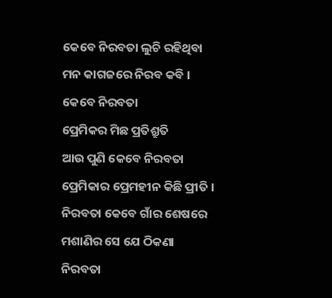କେବେ ନିରବତା ଲୁଚି ରହିଥିବା
ମନ କାଗଜରେ ନିରବ କବି ।
କେବେ ନିରବତା
ପ୍ରେମିକର ମିଛ ପ୍ରତିଶ୍ରୁତି
ଆଉ ପୁଣି କେବେ ନିରବତା
ପ୍ରେମିକାର ପ୍ରେମହୀନ କିଛି ପ୍ରୀତି ।
ନିରବତା କେବେ ଗାଁର ଶେଷରେ
ମଶାଣିର ସେ ଯେ ଠିକଣା
ନିରବତା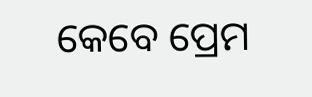କେବେ ପ୍ରେମ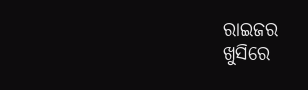ରାଇଜର
ଖୁସିରେ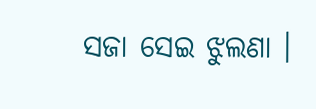ସଜା ସେଇ ଝୁଲଣା ।